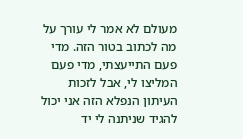מעולם לא אמר לי עורך על מה לכתוב בטור הזה. מדי פעם התייעצתי, מדי פעם המליצו לי, אבל לזכות העיתון הנפלא הזה אני יכול להגיד שניתנה לי יד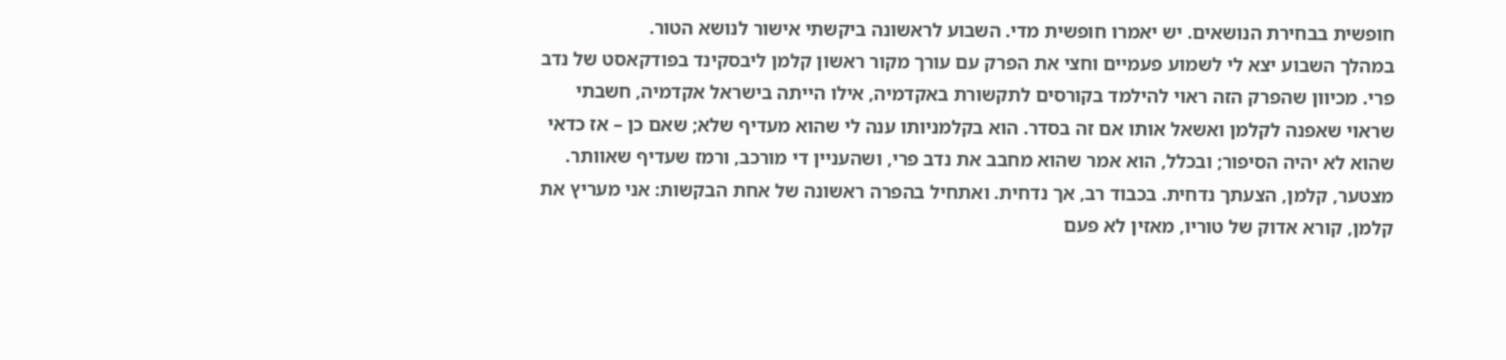חופשית בבחירת הנושאים. יש יאמרו חופשית מדי. השבוע לראשונה ביקשתי אישור לנושא הטור.
במהלך השבוע יצא לי לשמוע פעמיים וחצי את הפרק עם עורך מקור ראשון קלמן ליבסקינד בפודקאסט של נדב פרי. מכיוון שהפרק הזה ראוי להילמד בקורסים לתקשורת באקדמיה, אילו הייתה בישראל אקדמיה, חשבתי שראוי שאפנה לקלמן ואשאל אותו אם זה בסדר. הוא בקלמניותו ענה לי שהוא מעדיף שלא; שאם כן – אז כדאי שהוא לא יהיה הסיפור; ובכלל, הוא אמר שהוא מחבב את נדב פרי, ושהעניין די מורכב, ורמז שעדיף שאוותר.
מצטער, קלמן, הצעתך נדחית. בכבוד רב, אך נדחית. ואתחיל בהפרה ראשונה של אחת הבקשות: אני מעריץ את קלמן, קורא אדוק של טוריו, מאזין לא פעם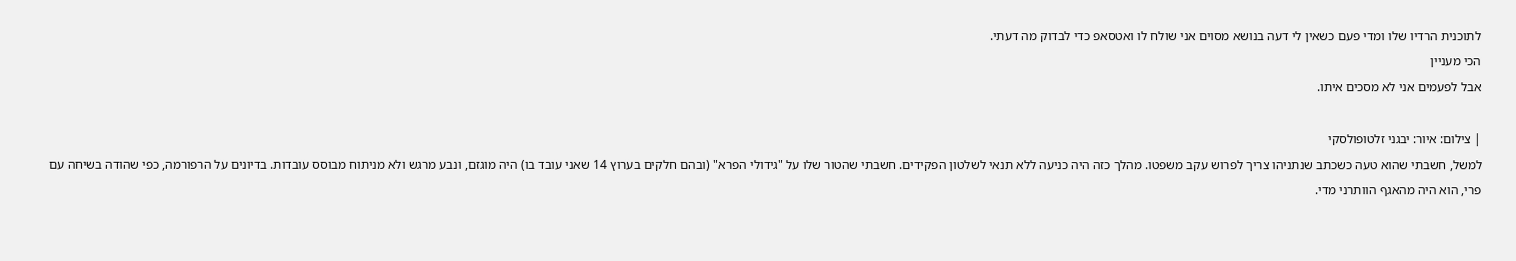לתוכנית הרדיו שלו ומדי פעם כשאין לי דעה בנושא מסוים אני שולח לו ואטסאפ כדי לבדוק מה דעתי.
הכי מעניין
אבל לפעמים אני לא מסכים איתו.

| צילום: איור: יבגני זלטופולסקי
למשל, חשבתי שהוא טעה כשכתב שנתניהו צריך לפרוש עקב משפטו. מהלך כזה היה כניעה ללא תנאי לשלטון הפקידים. חשבתי שהטור שלו על "גידולי הפרא" (ובהם חלקים בערוץ 14 שאני עובד בו) היה מוגזם, ונבע מרגש ולא מניתוח מבוסס עובדות. בדיונים על הרפורמה, כפי שהודה בשיחה עם פרי, הוא היה מהאגף הוותרני מדי.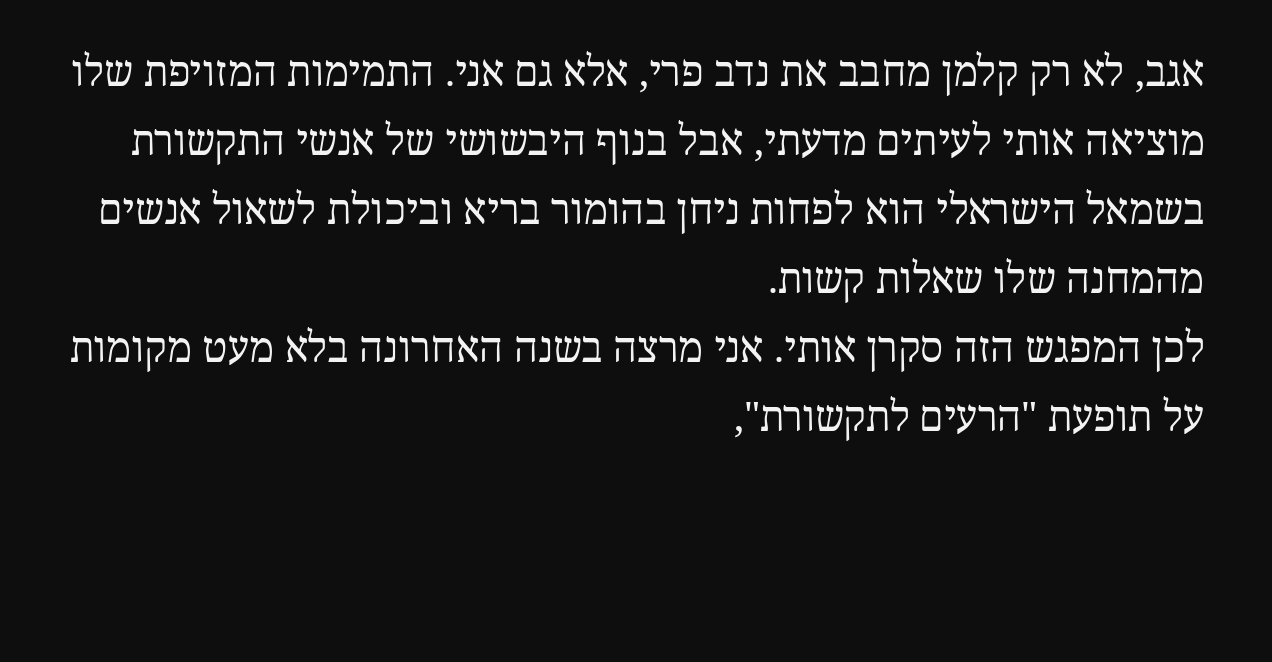אגב, לא רק קלמן מחבב את נדב פרי, אלא גם אני. התמימות המזויפת שלו מוציאה אותי לעיתים מדעתי, אבל בנוף היבשושי של אנשי התקשורת בשמאל הישראלי הוא לפחות ניחן בהומור בריא וביכולת לשאול אנשים מהמחנה שלו שאלות קשות.
לכן המפגש הזה סקרן אותי. אני מרצה בשנה האחרונה בלא מעט מקומות על תופעת "הרעים לתקשורת",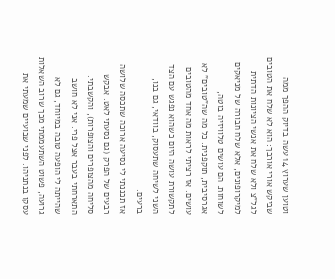וטוען שערוץ 14 עשה בדיוק ההפך ממה שביקש אורי אורבך: הוא לא שלח את הטובים לגל"צ ולא שלח את אנשי הציונות הדתית למיקרופונים, אלא שלח חבורה של מניאקים לשוחות. הם עושים טלוויזיה בוטה, אגרסיבית, תוקפנית. כל מה שה"טובים" לא עושים. אז רציתי לראות מה אחד מהטובים לתקשורת עושה היום כשהוא נפגש עם הצד השני לשיחה שתעסוק, בוודאי, גם בנו, ברעים.
אז תכננתי לי נסיעה ארוכה שתכסה שלושה רבעים של הפרק (גם נסעתי לאט. אבקש סליחה מהצופרים והצופרות), והקשבתי.
התארחתי בעבר אצל פרי. אני לא חושב שהייתה לי הופעה טובה במיוחד, גם לא גרועה, פשוט השתעממתי מכך שרוב השאלות עסקו בנתניהו. לפני שבועיים שמעתי את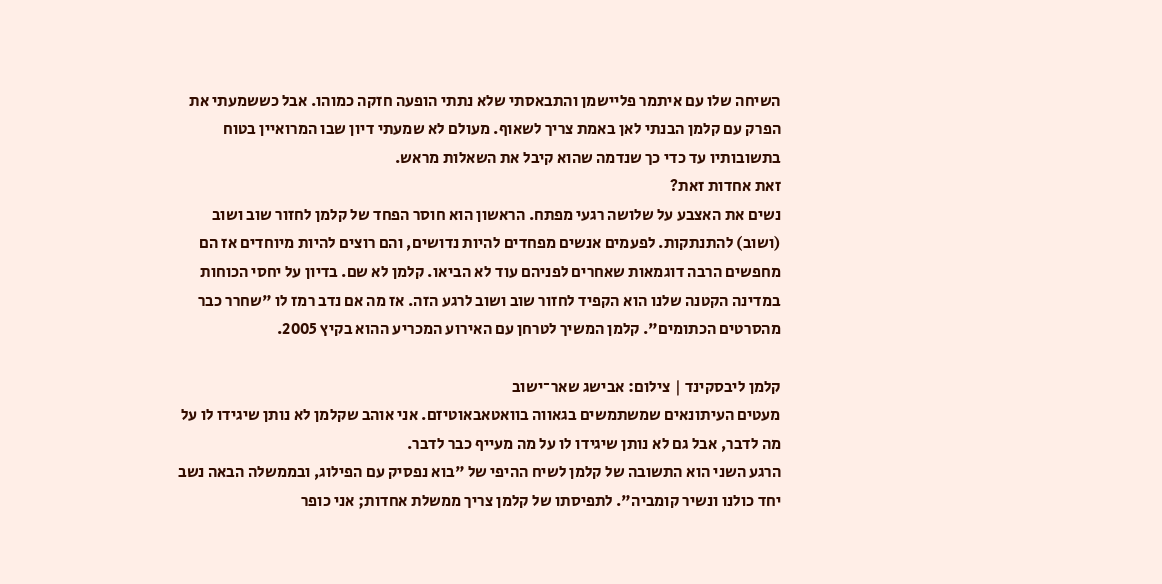השיחה שלו עם איתמר פליישמן והתבאסתי שלא נתתי הופעה חזקה כמוהו. אבל כששמעתי את הפרק עם קלמן הבנתי לאן באמת צריך לשאוף. מעולם לא שמעתי דיון שבו המרואיין בטוח בתשובותיו עד כדי כך שנדמה שהוא קיבל את השאלות מראש.
זאת אחדות זאת?
נשים את האצבע על שלושה רגעי מפתח. הראשון הוא חוסר הפחד של קלמן לחזור שוב ושוב (ושוב) להתנתקות. לפעמים אנשים מפחדים להיות נדושים, והם רוצים להיות מיוחדים אז הם מחפשים הרבה דוגמאות שאחרים לפניהם עוד לא הביאו. קלמן לא שם. בדיון על יחסי הכוחות במדינה הקטנה שלנו הוא הקפיד לחזור שוב ושוב לרגע הזה. אז מה אם נדב רמז לו "שחרר כבר מהסרטים הכתומים". קלמן המשיך לטרחן עם האירוע המכריע ההוא בקיץ 2005.

קלמן ליבסקינד | צילום: אבישג שאר־ישוב
מעטים העיתונאים שמשתמשים בגאווה בוואטאבאוטיזם. אני אוהב שקלמן לא נותן שיגידו לו על מה לדבר, אבל גם לא נותן שיגידו לו על מה מעייף כבר לדבר.
הרגע השני הוא התשובה של קלמן לשיח ההיפי של "בוא נפסיק עם הפילוג, ובממשלה הבאה נשב יחד כולנו ונשיר קומביה". לתפיסתו של קלמן צריך ממשלת אחדות; אני כופר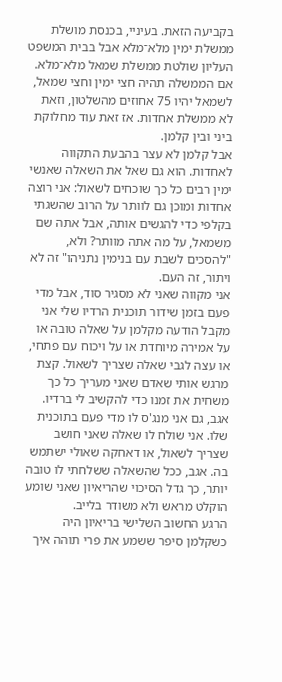בקביעה הזאת. בעיניי, בכנסת מושלת ממשלת ימין מלא־מלא אבל בבית המשפט העליון שולטת ממשלת שמאל מלא־מלא. אם הממשלה תהיה חצי ימין וחצי שמאל, לשמאל יהיו 75 אחוזים מהשלטון, וזאת לא ממשלת אחדות. אז זאת עוד מחלוקת ביני ובין קלמן.
אבל קלמן לא עצר בהבעת התקווה לאחדות. הוא גם שאל את השאלה שאנשי ימין רבים כל כך שוכחים לשאול: אני רוצה אחדות ומוכן גם לוותר על הרוב שהשגתי בקלפי כדי להגשים אותה, אבל אתה שם משמאל, על מה אתה מוותר? ולא, "להסכים לשבת עם בנימין נתניהו" זה לא ויתור, זה העם.
אני מקווה שאני לא מסגיר סוד, אבל מדי פעם בזמן שידור תוכנית הרדיו שלי אני מקבל הודעה מקלמן על שאלה טובה או על אמירה מיוחדת או על ויכוח עם פתחי, או עצה לגבי שאלה שצריך לשאול. קצת מרגש אותי שאדם שאני מעריך כל כך משחית את זמנו כדי להקשיב לי ברדיו.
אגב, גם אני מנג'ס לו מדי פעם בתוכנית שלו. אני שולח לו שאלה שאני חושב שצריך לשאול, או דאחקה שאולי ישתמש בה. אגב, ככל שהשאלה ששלחתי לו טובה יותר, כך גדל הסיכוי שהריאיון שאני שומע הוקלט מראש ולא משודר בלייב.
הרגע החשוב השלישי בריאיון היה כשקלמן סיפר ששמע את פרי תוהה איך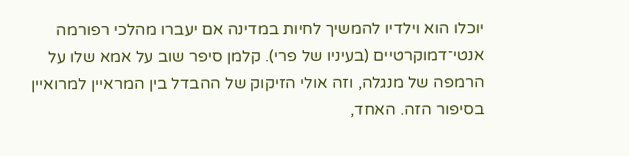יוכלו הוא וילדיו להמשיך לחיות במדינה אם יעברו מהלכי רפורמה אנטי־דמוקרטיים (בעיניו של פרי). קלמן סיפר שוב על אמא שלו על הרמפה של מנגלה, וזה אולי הזיקוק של ההבדל בין המראיין למרואיין בסיפור הזה. האחד,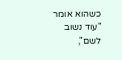כשהוא אומר "עוד נשוב לשם",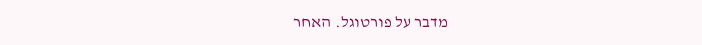מדבר על פורטוגל. האחר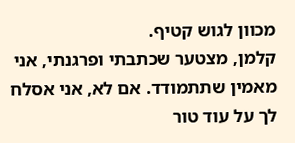מכוון לגוש קטיף.
קלמן, מצטער שכתבתי ופרגנתי, אני מאמין שתתמודד. אם לא, אני אסלח לך על עוד טור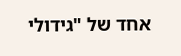אחד של "גידולי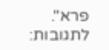פרא".
לתגובות: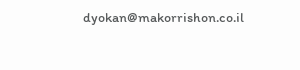dyokan@makorrishon.co.il